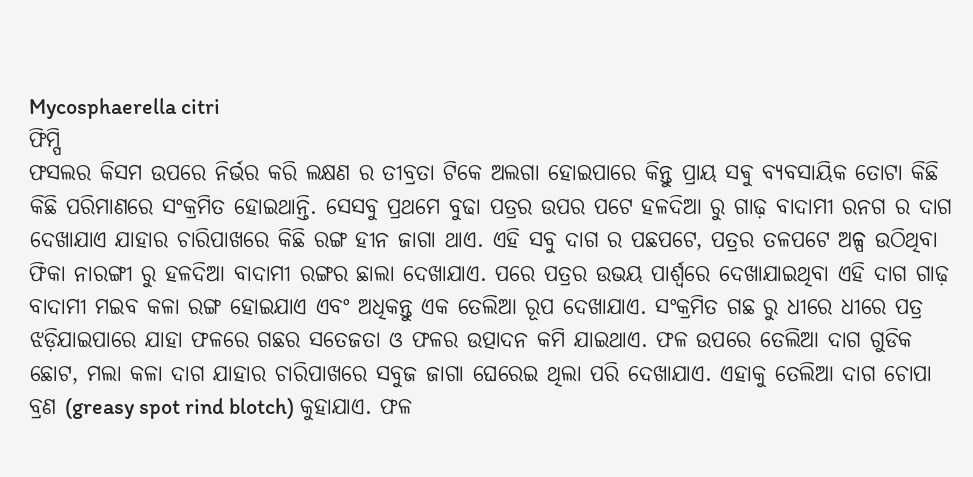Mycosphaerella citri
ଫିମ୍ପି
ଫସଲର କିସମ ଉପରେ ନିର୍ଭର କରି ଲକ୍ଷଣ ର ତୀବ୍ରତା ଟିକେ ଅଲଗା ହୋଇପାରେ କିନ୍ତୁ ପ୍ରାୟ ସଵୁ ବ୍ୟବସାୟିକ ତୋଟା କିଛି କିଛି ପରିମାଣରେ ସଂକ୍ରମିତ ହୋଇଥାନ୍ତି. ସେସବୁ ପ୍ରଥମେ ବୁଢା ପତ୍ରର ଉପର ପଟେ ହଳଦିଆ ରୁ ଗାଢ଼ ବାଦାମୀ ରନଗ ର ଦାଗ ଦେଖାଯାଏ ଯାହାର ଚାରିପାଖରେ କିଛି ରଙ୍ଗ ହୀନ ଜାଗା ଥାଏ. ଏହି ସବୁ ଦାଗ ର ପଛପଟେ, ପତ୍ରର ତଳପଟେ ଅଳ୍ପ ଉଠିଥିବା ଫିକା ନାରଙ୍ଗୀ ରୁ ହଳଦିଆ ବାଦାମୀ ରଙ୍ଗର ଛାଲା ଦେଖାଯାଏ. ପରେ ପତ୍ରର ଉଭୟ ପାର୍ଶ୍ବରେ ଦେଖାଯାଇଥିବା ଏହି ଦାଗ ଗାଢ଼ ବାଦାମୀ ମଇବ କଳା ରଙ୍ଗ ହୋଇଯାଏ ଏବଂ ଅଧିକନ୍ତୁ ଏକ ତେଲିଆ ରୂପ ଦେଖାଯାଏ. ସଂକ୍ରମିତ ଗଛ ରୁ ଧୀରେ ଧୀରେ ପତ୍ର ଝଡ଼ିଯାଇପାରେ ଯାହା ଫଳରେ ଗଛର ସତେଜତା ଓ ଫଳର ଉତ୍ପାଦନ କମି ଯାଇଥାଏ. ଫଳ ଉପରେ ତେଲିଆ ଦାଗ ଗୁଡିକ ଛୋଟ, ମଲା କଳା ଦାଗ ଯାହାର ଚାରିପାଖରେ ସବୁଜ ଜାଗା ଘେରେଇ ଥିଲା ପରି ଦେଖାଯାଏ. ଏହାକୁ ତେଲିଆ ଦାଗ ଚୋପା ବ୍ରଣ (greasy spot rind blotch) କୁହାଯାଏ. ଫଳ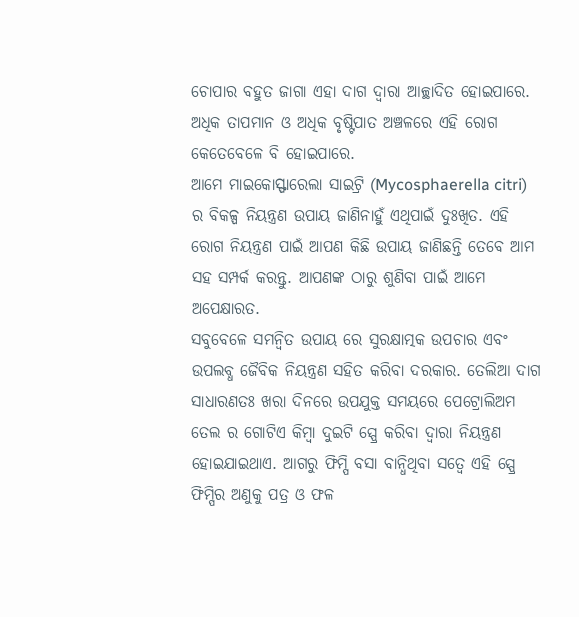ଚୋପାର ବହୁତ ଜାଗା ଏହା ଦାଗ ଦ୍ୱାରା ଆଚ୍ଛାଦିତ ହୋଇପାରେ. ଅଧିକ ତାପମାନ ଓ ଅଧିକ ବୃଷ୍ଟିପାତ ଅଞ୍ଚଳରେ ଏହି ରୋଗ କେତେବେଳେ ବି ହୋଇପାରେ.
ଆମେ ମାଇକୋସ୍ଫାରେଲା ସାଇଟ୍ରି (Mycosphaerella citri) ର ବିକଳ୍ପ ନିୟନ୍ତ୍ରଣ ଉପାୟ ଜାଣିନାହୁଁ ଏଥିପାଇଁ ଦୁଃଖିତ. ଏହି ରୋଗ ନିୟନ୍ତ୍ରଣ ପାଇଁ ଆପଣ କିଛି ଉପାୟ ଜାଣିଛନ୍ତି ତେବେ ଆମ ସହ ସମ୍ପର୍କ କରନ୍ତୁ. ଆପଣଙ୍କ ଠାରୁ ଶୁଣିବା ପାଇଁ ଆମେ ଅପେକ୍ଷାରତ.
ସବୁବେଳେ ସମନ୍ବିତ ଉପାୟ ରେ ସୁରକ୍ଷାତ୍ମକ ଉପଚାର ଏବଂ ଉପଲବ୍ଧ ଜୈବିକ ନିୟନ୍ତ୍ରଣ ସହିତ କରିବା ଦରକାର. ତେଲିଆ ଦାଗ ସାଧାରଣତଃ ଖରା ଦିନରେ ଉପଯୁକ୍ତ ସମୟରେ ପେଟ୍ରୋଲିଅମ ତେଲ ର ଗୋଟିଏ କିମ୍ବା ଦୁଇଟି ସ୍ପ୍ରେ କରିବା ଦ୍ୱାରା ନିୟନ୍ତ୍ରଣ ହୋଇଯାଇଥାଏ. ଆଗରୁ ଫିମ୍ପି ବସା ବାନ୍ଧିଥିବା ସତ୍ୱେ ଏହି ସ୍ପ୍ରେ ଫିମ୍ପିର ଅଣୁକୁ ପତ୍ର ଓ ଫଳ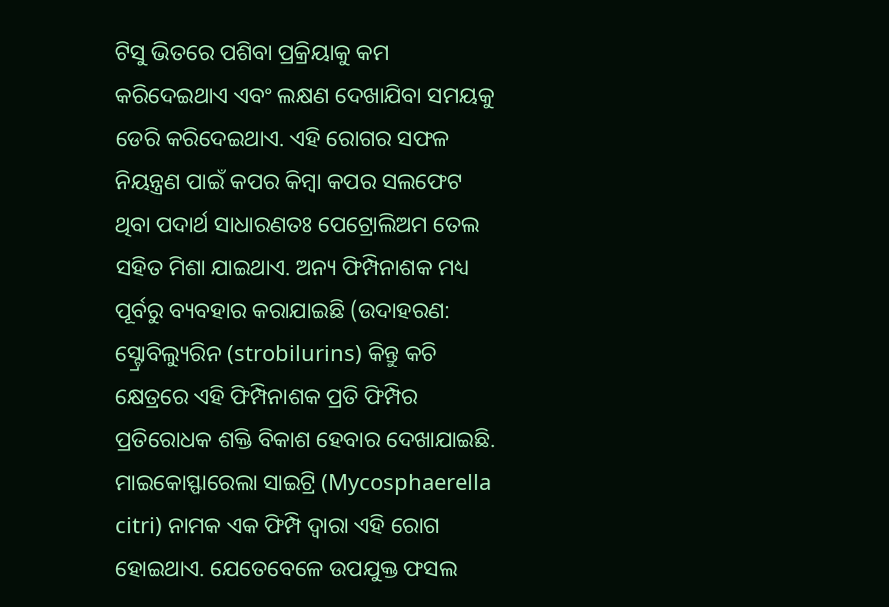ଟିସୁ ଭିତରେ ପଶିବା ପ୍ରକ୍ରିୟାକୁ କମ କରିଦେଇଥାଏ ଏବଂ ଲକ୍ଷଣ ଦେଖାଯିବା ସମୟକୁ ଡେରି କରିଦେଇଥାଏ. ଏହି ରୋଗର ସଫଳ ନିୟନ୍ତ୍ରଣ ପାଇଁ କପର କିମ୍ବା କପର ସଲଫେଟ ଥିବା ପଦାର୍ଥ ସାଧାରଣତଃ ପେଟ୍ରୋଲିଅମ ତେଲ ସହିତ ମିଶା ଯାଇଥାଏ. ଅନ୍ୟ ଫିମ୍ପିନାଶକ ମଧ୍ୟ ପୂର୍ବରୁ ବ୍ୟବହାର କରାଯାଇଛି (ଉଦାହରଣ: ସ୍ଟ୍ରୋବିଲ୍ୟୁରିନ (strobilurins) କିନ୍ତୁ କଚି କ୍ଷେତ୍ରରେ ଏହି ଫିମ୍ପିନାଶକ ପ୍ରତି ଫିମ୍ପିର ପ୍ରତିରୋଧକ ଶକ୍ତି ବିକାଶ ହେବାର ଦେଖାଯାଇଛି.
ମାଇକୋସ୍ଫାରେଲା ସାଇଟ୍ରି (Mycosphaerella citri) ନାମକ ଏକ ଫିମ୍ପି ଦ୍ୱାରା ଏହି ରୋଗ ହୋଇଥାଏ. ଯେତେବେଳେ ଉପଯୁକ୍ତ ଫସଲ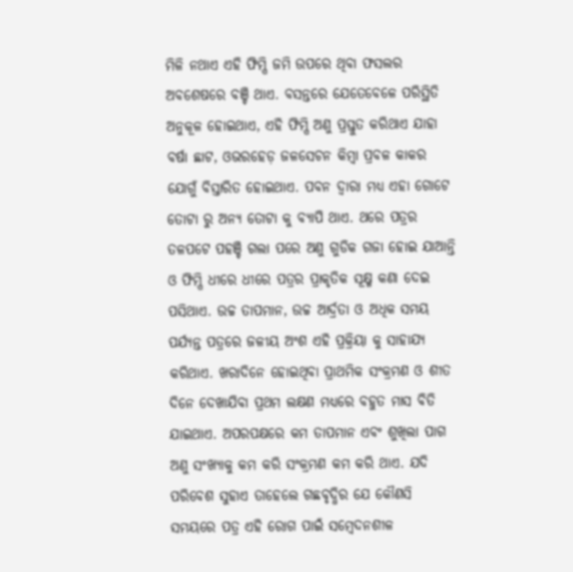ମିଳି ନଥାଏ ଏହି ଫିମ୍ପି ଜମି ଉପରେ ଥିବା ଫସଲର ଅବଶେଷରେ ବଞ୍ଚି ଥାଏ. ବସନ୍ତରେ ଯେତେବେଳେ ପରିସ୍ଥିତି ଅନୁକୂଳ ହୋଇଥାଏ, ଏହି ଫିମ୍ପି ଅଣୁ ପ୍ରସ୍ତୁତ କରିଥାଏ ଯାହା ବର୍ଷା ଛାଟ, ଓଭରହେଡ଼ ଜଳସେଚନ କିମ୍ବା ପ୍ରବଳ କାକର ଯୋଗୁଁ ବିସ୍ତାରିତ ହୋଇଥାଏ. ପବନ ଦ୍ୱାରା ମଧ୍ୟ ଏହା ଗୋଟେ ତୋଟା ରୁ ଅନ୍ୟ ତୋଟା କୁ ବ୍ୟାପି ଥାଏ. ଥରେ ପତ୍ରର ତଳପଟେ ପହଞ୍ଚି ଗଲା ପରେ ଅଣୁ ଗୁଡିକ ଗଜା ହୋଇ ଯାଆନ୍ତି ଓ ଫିମ୍ପି ଧୀରେ ଧୀରେ ପତ୍ରର ପ୍ରାକୃତିକ ସୂକ୍ଷ୍ମ କଣା ଦେଇ ପସିଥାଏ. ଉଚ୍ଚ ତାପମାନ, ଉଚ୍ଚ ଆର୍ଦ୍ରତା ଓ ଅଧିକ ସମୟ ପର୍ଯ୍ୟନ୍ତ ପତ୍ରରେ ଜଳୀୟ ଅଂଶ ଏହି ପ୍ରକ୍ରିୟା କୁ ସାହାଯ୍ୟ କରିଥାଏ. ଖରାଦିନେ ହୋଇଥିବା ପ୍ରାଥମିକ ସଂକ୍ରମଣ ଓ ଶୀତ ଦିନେ ଦେଖାଯିବା ପ୍ରଥମ ଲକ୍ଷଣ ମଧ୍ୟରେ ବହୁତ ମାସ ବିତି ଯାଇଥାଏ. ଅପରପକ୍ଷରେ କମ ତାପମାନ ଏବଂ ଶୁଖିଲା ପାଗ ଅଣୁ ସଂଖ୍ୟାକୁ କମ କରି ସଂକ୍ରମଣ କମ କରି ଥାଏ. ଯଦି ପରିବେଶ ସୁହାଏ ତାହେଲେ ଗଛବୃଦ୍ଧିର ଯେ କୌଣସି ସମୟରେ ପତ୍ର ଏହି ରୋଗ ପାଇଁ ସମ୍ବେଦନଶୀଳ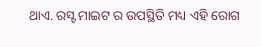ଥାଏ. ରସ୍ଟ ମାଇଟ ର ଉପସ୍ଥିତି ମଧ୍ୟ ଏହି ରୋଗ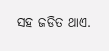ସହ ଜଡିତ ଥାଏ.